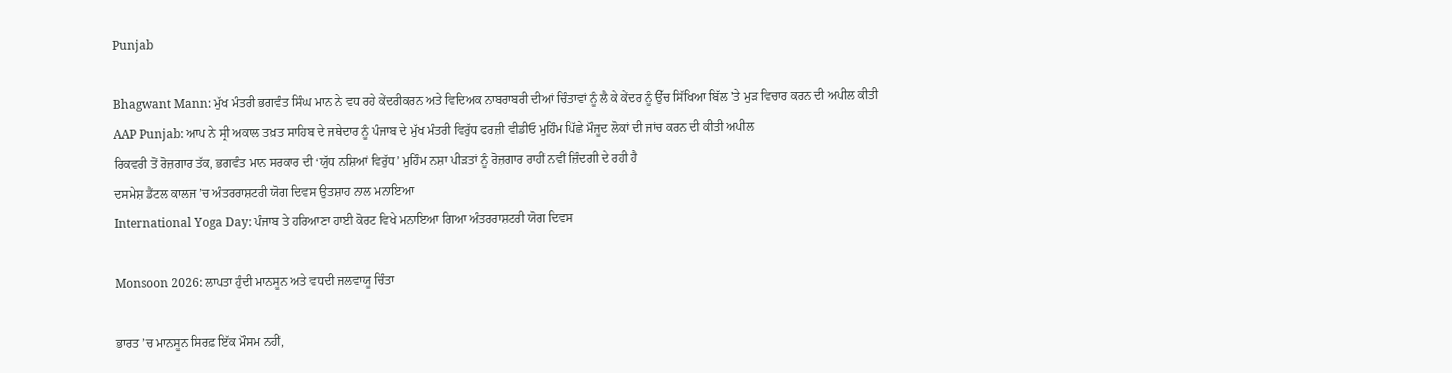Punjab

Bhagwant Mann: ਮੁੱਖ ਮੰਤਰੀ ਭਗਵੰਤ ਸਿੰਘ ਮਾਨ ਨੇ ਵਧ ਰਹੇ ਕੇਂਦਰੀਕਰਨ ਅਤੇ ਵਿਦਿਅਕ ਨਾਬਰਾਬਰੀ ਦੀਆਂ ਚਿੰਤਾਵਾਂ ਨੂੰ ਲੈ ਕੇ ਕੇਂਦਰ ਨੂੰ ਉੱਚ ਸਿੱਖਿਆ ਬਿੱਲ 'ਤੇ ਮੁੜ ਵਿਚਾਰ ਕਰਨ ਦੀ ਅਪੀਲ ਕੀਤੀ
AAP Punjab: ਆਪ ਨੇ ਸ੍ਰੀ ਅਕਾਲ ਤਖ਼ਤ ਸਾਹਿਬ ਦੇ ਜਥੇਦਾਰ ਨੂੰ ਪੰਜਾਬ ਦੇ ਮੁੱਖ ਮੰਤਰੀ ਵਿਰੁੱਧ ਫਰਜ਼ੀ ਵੀਡੀਓ ਮੁਹਿੰਮ ਪਿੱਛੇ ਮੌਜੂਦ ਲੋਕਾਂ ਦੀ ਜਾਂਚ ਕਰਨ ਦੀ ਕੀਤੀ ਅਪੀਲ
ਰਿਕਵਰੀ ਤੋਂ ਰੋਜ਼ਗਾਰ ਤੱਕ, ਭਗਵੰਤ ਮਾਨ ਸਰਕਾਰ ਦੀ ‘ਯੁੱਧ ਨਸ਼ਿਆਂ ਵਿਰੁੱਧ’ ਮੁਹਿੰਮ ਨਸ਼ਾ ਪੀੜਤਾਂ ਨੂੰ ਰੋਜ਼ਗਾਰ ਰਾਹੀਂ ਨਵੀਂ ਜ਼ਿੰਦਗੀ ਦੇ ਰਹੀ ਹੈ
ਦਸਮੇਸ਼ ਡੈਂਟਲ ਕਾਲਜ ’ਚ ਅੰਤਰਰਾਸ਼ਟਰੀ ਯੋਗ ਦਿਵਸ ਉਤਸ਼ਾਹ ਨਾਲ ਮਨਾਇਆ
International Yoga Day: ਪੰਜਾਬ ਤੇ ਹਰਿਆਣਾ ਹਾਈ ਕੋਰਟ ਵਿਖੇ ਮਨਾਇਆ ਗਿਆ ਅੰਤਰਰਾਸ਼ਟਰੀ ਯੋਗ ਦਿਵਸ

Monsoon 2026: ਲਾਪਤਾ ਹੁੰਦੀ ਮਾਨਸੂਨ ਅਤੇ ਵਧਦੀ ਜਲਵਾਯੂ ਚਿੰਤਾ

ਭਾਰਤ ’ਚ ਮਾਨਸੂਨ ਸਿਰਫ਼ ਇੱਕ ਮੌਸਮ ਨਹੀਂ,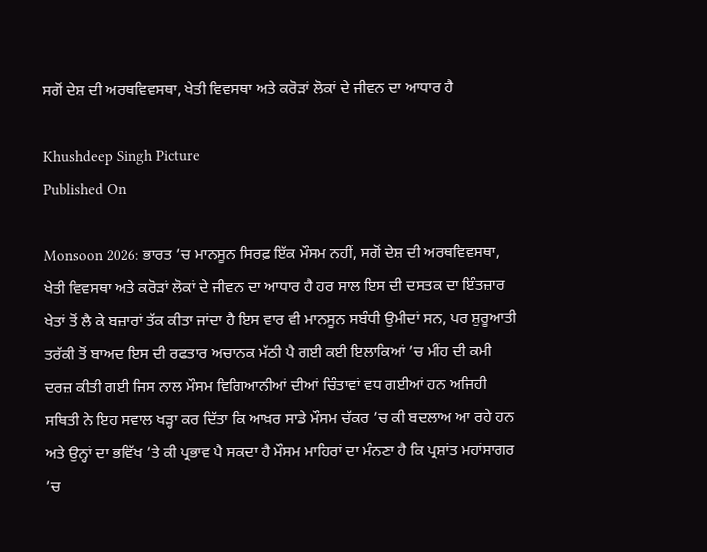ਸਗੋਂ ਦੇਸ਼ ਦੀ ਅਰਥਵਿਵਸਥਾ, ਖੇਤੀ ਵਿਵਸਥਾ ਅਤੇ ਕਰੋੜਾਂ ਲੋਕਾਂ ਦੇ ਜੀਵਨ ਦਾ ਆਧਾਰ ਹੈ

Khushdeep Singh Picture
Published On

Monsoon 2026: ਭਾਰਤ ’ਚ ਮਾਨਸੂਨ ਸਿਰਫ਼ ਇੱਕ ਮੌਸਮ ਨਹੀਂ, ਸਗੋਂ ਦੇਸ਼ ਦੀ ਅਰਥਵਿਵਸਥਾ, ਖੇਤੀ ਵਿਵਸਥਾ ਅਤੇ ਕਰੋੜਾਂ ਲੋਕਾਂ ਦੇ ਜੀਵਨ ਦਾ ਆਧਾਰ ਹੈ ਹਰ ਸਾਲ ਇਸ ਦੀ ਦਸਤਕ ਦਾ ਇੰਤਜ਼ਾਰ ਖੇਤਾਂ ਤੋਂ ਲੈ ਕੇ ਬਜ਼ਾਰਾਂ ਤੱਕ ਕੀਤਾ ਜਾਂਦਾ ਹੈ ਇਸ ਵਾਰ ਵੀ ਮਾਨਸੂਨ ਸਬੰਧੀ ਉਮੀਦਾਂ ਸਨ, ਪਰ ਸ਼ੁਰੂਆਤੀ ਤਰੱਕੀ ਤੋਂ ਬਾਅਦ ਇਸ ਦੀ ਰਫਤਾਰ ਅਚਾਨਕ ਮੱਠੀ ਪੈ ਗਈ ਕਈ ਇਲਾਕਿਆਂ ’ਚ ਮੀਂਹ ਦੀ ਕਮੀ ਦਰਜ਼ ਕੀਤੀ ਗਈ ਜਿਸ ਨਾਲ ਮੌਸਮ ਵਿਗਿਆਨੀਆਂ ਦੀਆਂ ਚਿੰਤਾਵਾਂ ਵਧ ਗਈਆਂ ਹਨ ਅਜਿਹੀ ਸਥਿਤੀ ਨੇ ਇਹ ਸਵਾਲ ਖੜ੍ਹਾ ਕਰ ਦਿੱਤਾ ਕਿ ਆਖ਼ਰ ਸਾਡੇ ਮੌਸਮ ਚੱਕਰ ’ਚ ਕੀ ਬਦਲਾਅ ਆ ਰਹੇ ਹਨ ਅਤੇ ਉਨ੍ਹਾਂ ਦਾ ਭਵਿੱਖ ’ਤੇ ਕੀ ਪ੍ਰਭਾਵ ਪੈ ਸਕਦਾ ਹੈ ਮੌਸਮ ਮਾਹਿਰਾਂ ਦਾ ਮੰਨਣਾ ਹੈ ਕਿ ਪ੍ਰਸ਼ਾਂਤ ਮਹਾਂਸਾਗਰ ’ਚ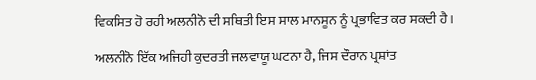ਵਿਕਸਿਤ ਹੋ ਰਹੀ ਅਲਨੀਨੋ ਦੀ ਸਥਿਤੀ ਇਸ ਸਾਲ ਮਾਨਸੂਨ ਨੂੰ ਪ੍ਰਭਾਵਿਤ ਕਰ ਸਕਦੀ ਹੈ।

ਅਲਨੀਨੋ ਇੱਕ ਅਜਿਹੀ ਕੁਦਰਤੀ ਜਲਵਾਯੂ ਘਟਨਾ ਹੈ, ਜਿਸ ਦੌਰਾਨ ਪ੍ਰਸ਼ਾਂਤ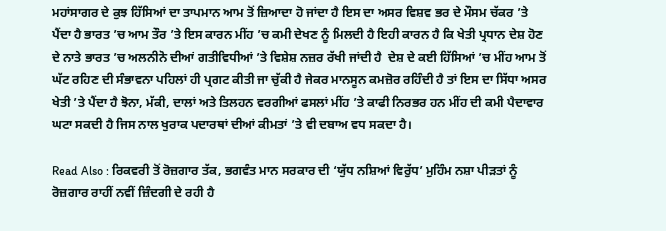ਮਹਾਂਸਾਗਰ ਦੇ ਕੁਝ ਹਿੱਸਿਆਂ ਦਾ ਤਾਪਮਾਨ ਆਮ ਤੋਂ ਜ਼ਿਆਦਾ ਹੋ ਜਾਂਦਾ ਹੈ ਇਸ ਦਾ ਅਸਰ ਵਿਸ਼ਵ ਭਰ ਦੇ ਮੌਸਮ ਚੱਕਰ ’ਤੇ ਪੈਂਦਾ ਹੈ ਭਾਰਤ ’ਚ ਆਮ ਤੌਰ ’ਤੇ ਇਸ ਕਾਰਨ ਮੀਂਹ ’ਚ ਕਮੀ ਦੇਖਣ ਨੂੰ ਮਿਲਦੀ ਹੈ ਇਹੀ ਕਾਰਨ ਹੈ ਕਿ ਖੇਤੀ ਪ੍ਰਧਾਨ ਦੇਸ਼ ਹੋਣ ਦੇ ਨਾਤੇ ਭਾਰਤ ’ਚ ਅਲਨੀਨੋ ਦੀਆਂ ਗਤੀਵਿਧੀਆਂ ’ਤੇ ਵਿਸ਼ੇਸ਼ ਨਜ਼ਰ ਰੱਖੀ ਜਾਂਦੀ ਹੈ  ਦੇਸ਼ ਦੇ ਕਈ ਹਿੱਸਿਆਂ ’ਚ ਮੀਂਹ ਆਮ ਤੋਂ ਘੱਟ ਰਹਿਣ ਦੀ ਸੰਭਾਵਨਾ ਪਹਿਲਾਂ ਹੀ ਪ੍ਰਗਟ ਕੀਤੀ ਜਾ ਚੁੱਕੀ ਹੈ ਜੇਕਰ ਮਾਨਸੂਨ ਕਮਜ਼ੋਰ ਰਹਿੰਦੀ ਹੈ ਤਾਂ ਇਸ ਦਾ ਸਿੱਧਾ ਅਸਰ ਖੇਤੀ ’ਤੇ ਪੈਂਦਾ ਹੈ ਝੋਨਾ, ਮੱਕੀ, ਦਾਲਾਂ ਅਤੇ ਤਿਲਹਨ ਵਰਗੀਆਂ ਫਸਲਾਂ ਮੀਂਹ ’ਤੇ ਕਾਫੀ ਨਿਰਭਰ ਹਨ ਮੀਂਹ ਦੀ ਕਮੀ ਪੈਦਾਵਾਰ ਘਟਾ ਸਕਦੀ ਹੈ ਜਿਸ ਨਾਲ ਖੁਰਾਕ ਪਦਾਰਥਾਂ ਦੀਆਂ ਕੀਮਤਾਂ ’ਤੇ ਵੀ ਦਬਾਅ ਵਧ ਸਕਦਾ ਹੈ।

Read Also : ਰਿਕਵਰੀ ਤੋਂ ਰੋਜ਼ਗਾਰ ਤੱਕ, ਭਗਵੰਤ ਮਾਨ ਸਰਕਾਰ ਦੀ ‘ਯੁੱਧ ਨਸ਼ਿਆਂ ਵਿਰੁੱਧ’ ਮੁਹਿੰਮ ਨਸ਼ਾ ਪੀੜਤਾਂ ਨੂੰ ਰੋਜ਼ਗਾਰ ਰਾਹੀਂ ਨਵੀਂ ਜ਼ਿੰਦਗੀ ਦੇ ਰਹੀ ਹੈ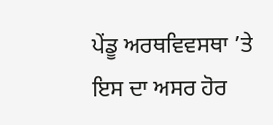ਪੇਂਡੂ ਅਰਥਵਿਵਸਥਾ ’ਤੇ ਇਸ ਦਾ ਅਸਰ ਹੋਰ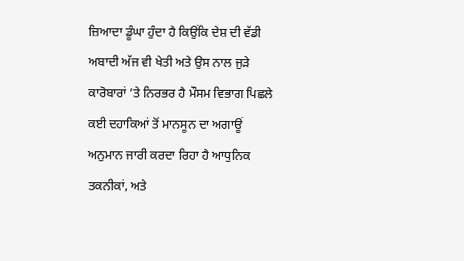ਜ਼ਿਆਦਾ ਡੂੰਘਾ ਹੁੰਦਾ ਹੈ ਕਿਉਂਕਿ ਦੇਸ਼ ਦੀ ਵੱਡੀ ਅਬਾਦੀ ਅੱਜ ਵੀ ਖੇਤੀ ਅਤੇ ਉਸ ਨਾਲ ਜੁੜੇ ਕਾਰੋਬਾਰਾਂ ’ਤੇ ਨਿਰਭਰ ਹੈ ਮੌਸਮ ਵਿਭਾਗ ਪਿਛਲੇ ਕਈ ਦਹਾਕਿਆਂ ਤੋਂ ਮਾਨਸੂਨ ਦਾ ਅਗਾਊਂ ਅਨੁਮਾਨ ਜਾਰੀ ਕਰਦਾ ਰਿਹਾ ਹੈ ਆਧੁਨਿਕ ਤਕਨੀਕਾਂ, ਅਤੇ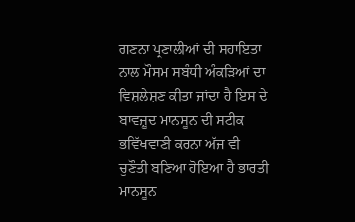ਗਣਨਾ ਪ੍ਰਣਾਲੀਆਂ ਦੀ ਸਹਾਇਤਾ ਨਾਲ ਮੌਸਮ ਸਬੰਧੀ ਅੰਕੜਿਆਂ ਦਾ ਵਿਸ਼ਲੇਸ਼ਣ ਕੀਤਾ ਜਾਂਦਾ ਹੈ ਇਸ ਦੇ ਬਾਵਜ਼ੂਦ ਮਾਨਸੂਨ ਦੀ ਸਟੀਕ ਭਵਿੱਖਵਾਣੀ ਕਰਨਾ ਅੱਜ ਵੀ ਚੁਣੌਤੀ ਬਣਿਆ ਹੋਇਆ ਹੈ ਭਾਰਤੀ ਮਾਨਸੂਨ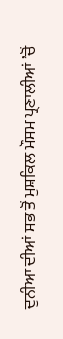ਦੁਨੀਆ ਦੀਆਂ ਸਭ ਤੋਂ ਮੁਸ਼ਕਿਲ ਮੌਸਮ ਪ੍ਰਣਾਲੀਆਂ ’ਚੋਂ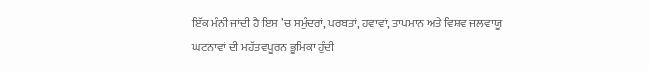ਇੱਕ ਮੰਨੀ ਜਾਂਦੀ ਹੈ ਇਸ ’ਚ ਸਮੁੰਦਰਾਂ, ਪਰਬਤਾਂ, ਹਵਾਵਾਂ, ਤਾਪਮਾਨ ਅਤੇ ਵਿਸ਼ਵ ਜਲਵਾਯੂ ਘਟਨਾਵਾਂ ਦੀ ਮਹੱਤਵਪੂਰਨ ਭੂਮਿਕਾ ਹੁੰਦੀ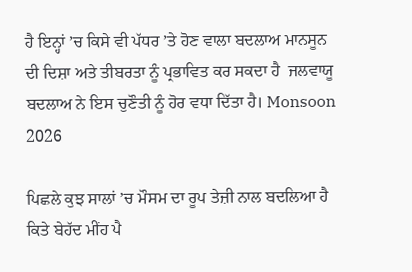ਹੈ ਇਨ੍ਹਾਂ ’ਚ ਕਿਸੇ ਵੀ ਪੱਧਰ ’ਤੇ ਹੋਣ ਵਾਲਾ ਬਦਲਾਅ ਮਾਨਸੂਨ ਦੀ ਦਿਸ਼ਾ ਅਤੇ ਤੀਬਰਤਾ ਨੂੰ ਪ੍ਰਭਾਵਿਤ ਕਰ ਸਕਦਾ ਹੈ  ਜਲਵਾਯੂ ਬਦਲਾਅ ਨੇ ਇਸ ਚੁਣੌਤੀ ਨੂੰ ਹੋਰ ਵਧਾ ਦਿੱਤਾ ਹੈ। Monsoon 2026

ਪਿਛਲੇ ਕੁਝ ਸਾਲਾਂ ’ਚ ਮੌਸਮ ਦਾ ਰੂਪ ਤੇਜ਼ੀ ਨਾਲ ਬਦਲਿਆ ਹੈ ਕਿਤੇ ਬੇਹੱਦ ਮੀਂਹ ਪੈ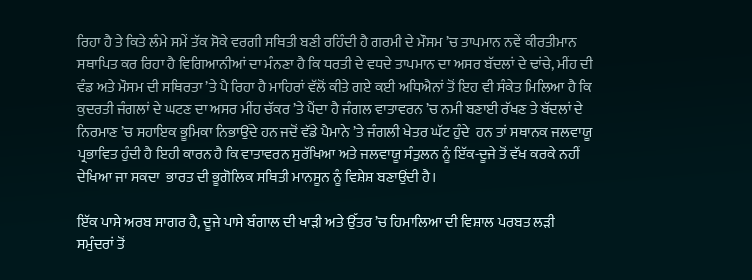ਰਿਹਾ ਹੈ ਤੇ ਕਿਤੇ ਲੰਮੇ ਸਮੇਂ ਤੱਕ ਸੋਕੇ ਵਰਗੀ ਸਥਿਤੀ ਬਣੀ ਰਹਿੰਦੀ ਹੈ ਗਰਮੀ ਦੇ ਮੌਸਮ ’ਚ ਤਾਪਮਾਨ ਨਵੇਂ ਕੀਰਤੀਮਾਨ ਸਥਾਪਿਤ ਕਰ ਰਿਹਾ ਹੈ ਵਿਗਿਆਨੀਆਂ ਦਾ ਮੰਨਣਾ ਹੈ ਕਿ ਧਰਤੀ ਦੇ ਵਧਦੇ ਤਾਪਮਾਨ ਦਾ ਅਸਰ ਬੱਦਲਾਂ ਦੇ ਢਾਂਚੇ, ਮੀਂਹ ਦੀ ਵੰਡ ਅਤੇ ਮੌਸਮ ਦੀ ਸਥਿਰਤਾ ’ਤੇ ਪੈ ਰਿਹਾ ਹੈ ਮਾਹਿਰਾਂ ਵੱਲੋਂ ਕੀਤੇ ਗਏ ਕਈ ਅਧਿਐਨਾਂ ਤੋਂ ਇਹ ਵੀ ਸੰਕੇਤ ਮਿਲਿਆ ਹੈ ਕਿ ਕੁਦਰਤੀ ਜੰਗਲਾਂ ਦੇ ਘਟਣ ਦਾ ਅਸਰ ਮੀਂਹ ਚੱਕਰ ’ਤੇ ਪੈਂਦਾ ਹੈ ਜੰਗਲ ਵਾਤਾਵਰਨ ’ਚ ਨਮੀ ਬਣਾਈ ਰੱਖਣ ਤੇ ਬੱਦਲਾਂ ਦੇ ਨਿਰਮਾਣ ’ਚ ਸਹਾਇਕ ਭੂਮਿਕਾ ਨਿਭਾਉਂਦੇ ਹਨ ਜਦੋਂ ਵੱਡੇ ਪੈਮਾਨੇ ’ਤੇ ਜੰਗਲੀ ਖੇਤਰ ਘੱਟ ਹੁੰਦੇ  ਹਨ ਤਾਂ ਸਥਾਨਕ ਜਲਵਾਯੂ ਪ੍ਰਭਾਵਿਤ ਹੁੰਦੀ ਹੈ ਇਹੀ ਕਾਰਨ ਹੈ ਕਿ ਵਾਤਾਵਰਨ ਸੁਰੱਖਿਆ ਅਤੇ ਜਲਵਾਯੂ ਸੰਤੁਲਨ ਨੂੰ ਇੱਕ-ਦੂਜੇ ਤੋਂ ਵੱਖ ਕਰਕੇ ਨਹੀਂ ਦੇਖਿਆ ਜਾ ਸਕਦਾ  ਭਾਰਤ ਦੀ ਭੂਗੋਲਿਕ ਸਥਿਤੀ ਮਾਨਸੂਨ ਨੂੰ ਵਿਸ਼ੇਸ਼ ਬਣਾਉਂਦੀ ਹੈ।

ਇੱਕ ਪਾਸੇ ਅਰਬ ਸਾਗਰ ਹੈ, ਦੂਜੇ ਪਾਸੇ ਬੰਗਾਲ ਦੀ ਖਾੜੀ ਅਤੇ ਉੱਤਰ ’ਚ ਹਿਮਾਲਿਆ ਦੀ ਵਿਸ਼ਾਲ ਪਰਬਤ ਲੜੀ ਸਮੁੰਦਰਾਂ ਤੋਂ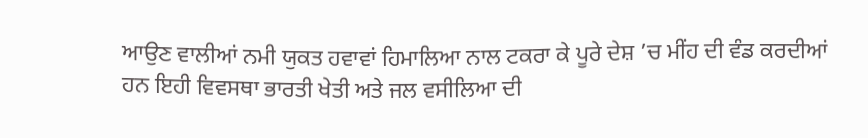ਆਉਣ ਵਾਲੀਆਂ ਨਮੀ ਯੁਕਤ ਹਵਾਵਾਂ ਹਿਮਾਲਿਆ ਨਾਲ ਟਕਰਾ ਕੇ ਪੂਰੇ ਦੇਸ਼ ’ਚ ਮੀਂਹ ਦੀ ਵੰਡ ਕਰਦੀਆਂ ਹਨ ਇਹੀ ਵਿਵਸਥਾ ਭਾਰਤੀ ਖੇਤੀ ਅਤੇ ਜਲ ਵਸੀਲਿਆ ਦੀ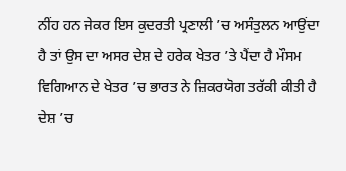ਨੀਂਹ ਹਨ ਜੇਕਰ ਇਸ ਕੁਦਰਤੀ ਪ੍ਰਣਾਲੀ ’ਚ ਅਸੰਤੁਲਨ ਆਉਂਦਾ ਹੈ ਤਾਂ ਉਸ ਦਾ ਅਸਰ ਦੇਸ਼ ਦੇ ਹਰੇਕ ਖੇਤਰ ’ਤੇ ਪੈਂਦਾ ਹੈ ਮੌਸਮ ਵਿਗਿਆਨ ਦੇ ਖੇਤਰ ’ਚ ਭਾਰਤ ਨੇ ਜ਼ਿਕਰਯੋਗ ਤਰੱਕੀ ਕੀਤੀ ਹੈ ਦੇਸ਼ ’ਚ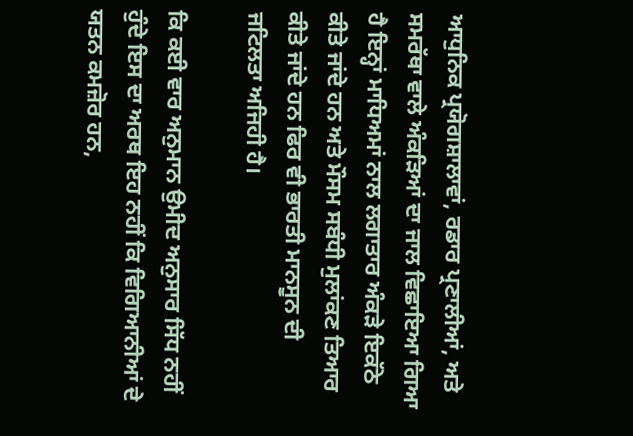ਆਧੁਨਿਕ ਪ੍ਰਯੋਗਸ਼ਾਲਾਵਾਂ, ਰਡਾਰ ਪ੍ਰਣਾਲੀਆਂ, ਅਤੇ ਸਮਰੱਥਾ ਵਾਲੇ ਅੰਕੜਿਆਂ ਦਾ ਜਾਲ ਵਿਛਾਇਆ ਗਿਆ ਹੈ ਇਨ੍ਹਾਂ ਮਾਧਿਅਮਾਂ ਨਾਲ ਲਗਾਤਾਰ ਅੰਕੜੇ ਇਕੱਠੇ ਕੀਤੇ ਜਾਂਦੇ ਹਨ ਅਤੇ ਮੌਸਮ ਸਬੰਧੀ ਮੁਲਾਂਕਣ ਤਿਆਰ ਕੀਤੇ ਜਾਂਦੇ ਹਨ ਫਿਰ ਵੀ ਭਾਰਤੀ ਮਾਨਸੂਨ ਦੀ ਜਟਿਲਤਾ ਅਜਿਹੀ ਹੈ।

ਕਿ ਕਈ ਵਾਰ ਅਨੁਮਾਨ ਉਮੀਦ ਅਨੁਸਾਰ ਸਿੱਧ ਨਹੀਂ ਹੁੰਦੇ ਇਸ ਦਾ ਅਰਥ ਇਹ ਨਹੀਂ ਕਿ ਵਿਗਿਆਨੀਆਂ ਦੇ ਯਤਨ ਕਮਜ਼ੋਰ ਹਨ,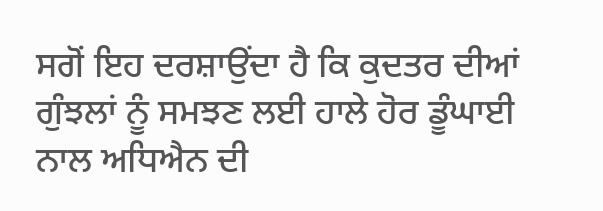ਸਗੋਂ ਇਹ ਦਰਸ਼ਾਉਂਦਾ ਹੈ ਕਿ ਕੁਦਤਰ ਦੀਆਂ ਗੁੰਝਲਾਂ ਨੂੰ ਸਮਝਣ ਲਈ ਹਾਲੇ ਹੋਰ ਡੂੰਘਾਈ ਨਾਲ ਅਧਿਐਨ ਦੀ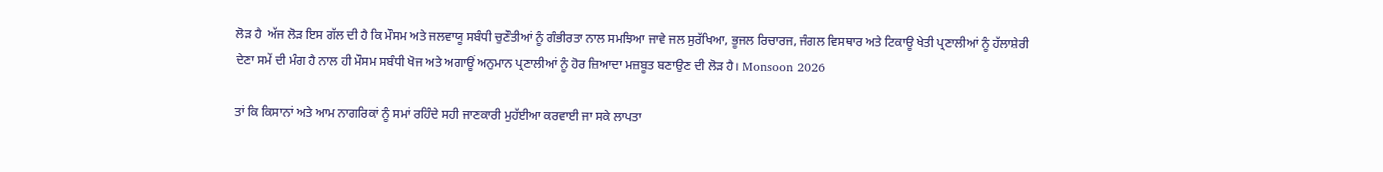ਲੋੜ ਹੈ  ਅੱਜ ਲੋੜ ਇਸ ਗੱਲ ਦੀ ਹੈ ਕਿ ਮੌਸਮ ਅਤੇ ਜਲਵਾਯੂ ਸਬੰਧੀ ਚੁਣੌਤੀਆਂ ਨੂੰ ਗੰਭੀਰਤਾ ਨਾਲ ਸਮਝਿਆ ਜਾਵੇ ਜਲ ਸੁਰੱਖਿਆ, ਭੂਜਲ ਰਿਚਾਰਜ, ਜੰਗਲ ਵਿਸਥਾਰ ਅਤੇ ਟਿਕਾਊ ਖੇਤੀ ਪ੍ਰਣਾਲੀਆਂ ਨੂੰ ਹੱਲਾਸ਼ੇਰੀ ਦੇਣਾ ਸਮੇਂ ਦੀ ਮੰਗ ਹੈ ਨਾਲ ਹੀ ਮੌਸਮ ਸਬੰਧੀ ਖੋਜ ਅਤੇ ਅਗਾਊਂ ਅਨੁਮਾਨ ਪ੍ਰਣਾਲੀਆਂ ਨੂੰ ਹੋਰ ਜ਼ਿਆਦਾ ਮਜ਼ਬੂਤ ਬਣਾਉਣ ਦੀ ਲੋੜ ਹੈ। Monsoon 2026

ਤਾਂ ਕਿ ਕਿਸਾਨਾਂ ਅਤੇ ਆਮ ਨਾਗਰਿਕਾਂ ਨੂੰ ਸਮਾਂ ਰਹਿੰਦੇ ਸਹੀ ਜਾਣਕਾਰੀ ਮੁਹੱਈਆ ਕਰਵਾਈ ਜਾ ਸਕੇ ਲਾਪਤਾ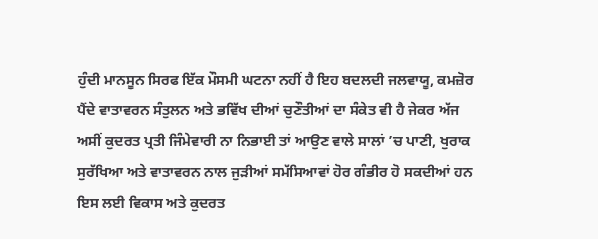ਹੁੰਦੀ ਮਾਨਸੂਨ ਸਿਰਫ ਇੱਕ ਮੌਸਮੀ ਘਟਨਾ ਨਹੀਂ ਹੈ ਇਹ ਬਦਲਦੀ ਜਲਵਾਯੂ, ਕਮਜ਼ੋਰ ਪੈਂਦੇ ਵਾਤਾਵਰਨ ਸੰਤੁਲਨ ਅਤੇ ਭਵਿੱਖ ਦੀਆਂ ਚੁਣੌਤੀਆਂ ਦਾ ਸੰਕੇਤ ਵੀ ਹੈ ਜੇਕਰ ਅੱਜ ਅਸੀਂ ਕੁਦਰਤ ਪ੍ਰਤੀ ਜਿੰਮੇਵਾਰੀ ਨਾ ਨਿਭਾਈ ਤਾਂ ਆਉਣ ਵਾਲੇ ਸਾਲਾਂ ’ਚ ਪਾਣੀ, ਖੁਰਾਕ ਸੁਰੱਖਿਆ ਅਤੇ ਵਾਤਾਵਰਨ ਨਾਲ ਜੁੜੀਆਂ ਸਮੱਸਿਆਵਾਂ ਹੋਰ ਗੰਭੀਰ ਹੋ ਸਕਦੀਆਂ ਹਨ ਇਸ ਲਈ ਵਿਕਾਸ ਅਤੇ ਕੁਦਰਤ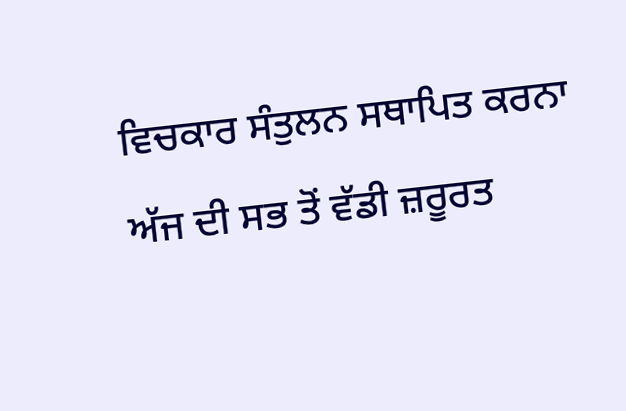ਵਿਚਕਾਰ ਸੰਤੁਲਨ ਸਥਾਪਿਤ ਕਰਨਾ ਅੱਜ ਦੀ ਸਭ ਤੋਂ ਵੱਡੀ ਜ਼ਰੂਰਤ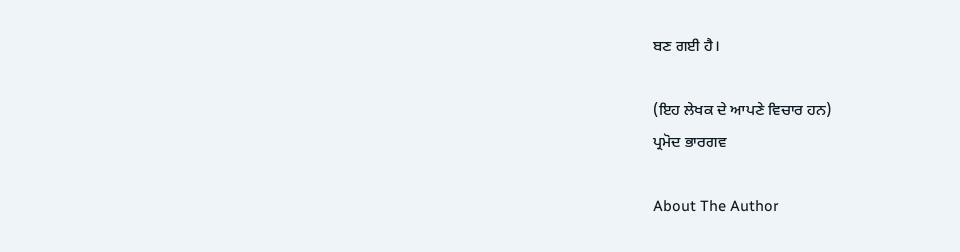ਬਣ ਗਈ ਹੈ।

(ਇਹ ਲੇਖਕ ਦੇ ਆਪਣੇ ਵਿਚਾਰ ਹਨ)
ਪ੍ਰਮੋਦ ਭਾਰਗਵ

About The Author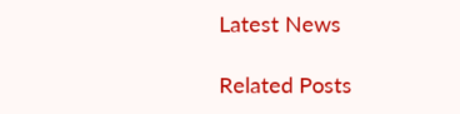Latest News

Related Posts